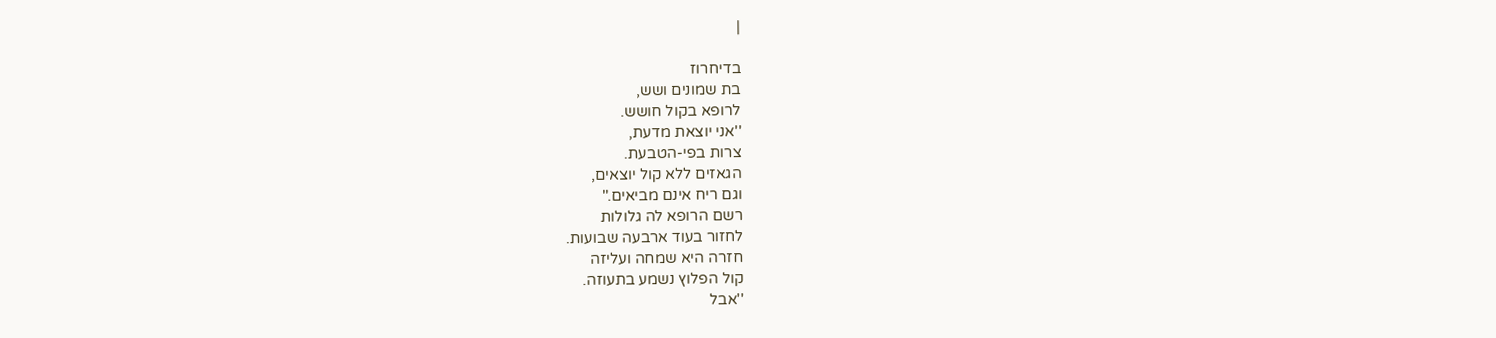|

בדיחרוז
בת שמונים ושש,
לרופא בקול חושש.
''אני יוצאת מדעת,
צרות בפי-הטבעת.
הגאזים ללא קול יוצאים,
וגם ריח אינם מביאים.''
רשם הרופא לה גלולות
לחזור בעוד ארבעה שבועות.
חזרה היא שמחה ועליזה
קול הפלוץ נשמע בתעוזה.
''אבל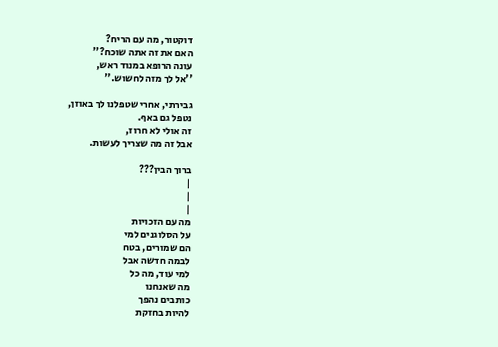דוקטור, מה עם הריח?
האם את זה אתה שוכח?''
עונה הרופא במנוד ראש,
''אל לך מזה לחשוש.''

גבירתי, אחרי שטפלנו לך באוזן,
נטפל גם באף.
זה אולי לא חרוז,
אבל זה מה שצריך לעשות.

ברוך הבין???
|
|
|
מה עם הזכויות
על הסלוגנים למי
הם שמורים, בטח
לבמה חדשה אבל
למי עוד, מה כל
מה שאנחנו
כותבים נהפך
להיות בחזקת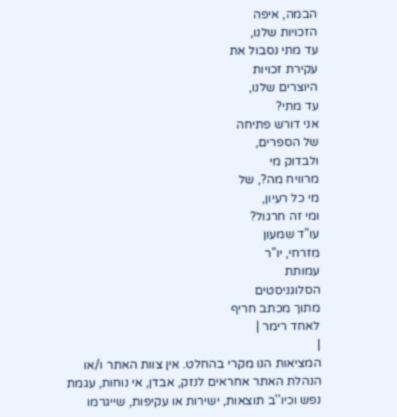הבמה, איפה
הזכויות שלנו,
עד מתי נסבול את
עקירת זכויות
היוצרים שלנו,
עד מתי?
אני דורש פתיחה
של הספרים,
ולבדוק מי
מרוויח מה?, של
מי כל רעיון,
ומי זה חרגול?
עו"ד שמעון
מזרחי, יו"ר
עמותת
הסלוגניסטים
מתוך מכתב חריף
לאחד רימר |
|
המציאות הנו מקרי בהחלט. אין צוות האתר ו/או
הנהלת האתר אחראים לנזק, אבדן, אי נוחות, עגמת
נפש וכיו''ב תוצאות, ישירות או עקיפות, שייגרמו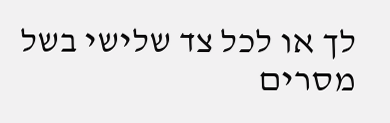לך או לכל צד שלישי בשל מסרים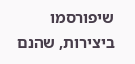שיפורסמו
ביצירות, שהנם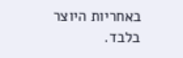באחריות היוצר בלבד.